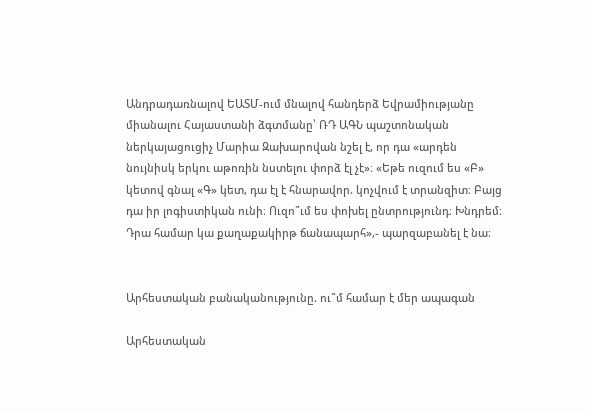Անդրադառնալով ԵԱՏՄ-ում մնալով հանդերձ Եվրամիությանը միանալու Հայաստանի ձգտմանը՝ ՌԴ ԱԳՆ պաշտոնական ներկայացուցիչ Մարիա Զախարովան նշել է, որ դա «արդեն նույնիսկ երկու աթոռին նստելու փորձ էլ չէ»։ «Եթե ուզում ես «Բ» կետով գնալ «Գ» կետ, դա էլ է հնարավոր. կոչվում է տրանզիտ։ Բայց դա իր լոգիստիկան ունի։ Ուզո՞ւմ ես փոխել ընտրությունդ։ Խնդրեմ։ Դրա համար կա քաղաքակիրթ ճանապարհ»,- պարզաբանել է նա։


Արհեստական բանականությունը. ու՞մ համար է մեր ապագան

Արհեստական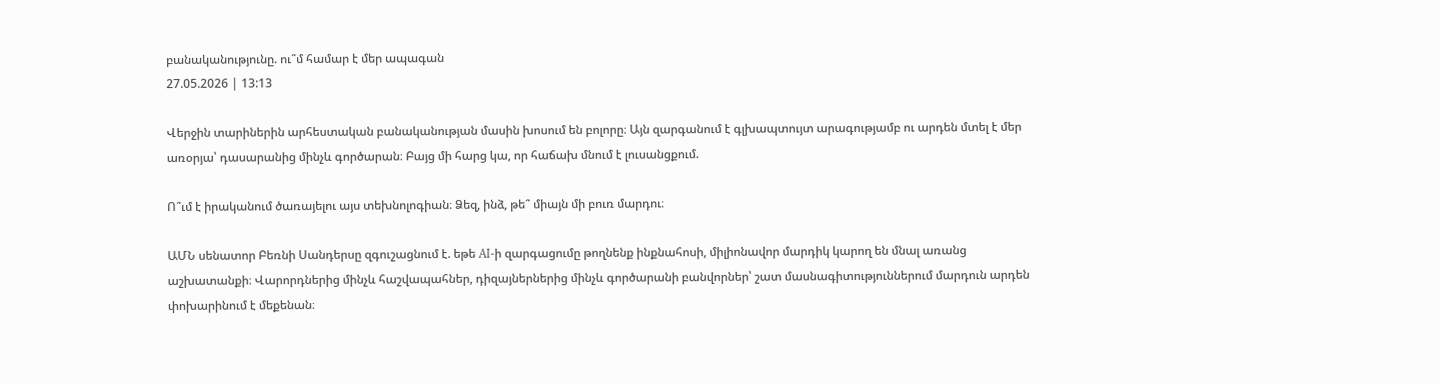բանականությունը. ու՞մ համար է մեր ապագան
27.05.2026 | 13:13

Վերջին տարիներին արհեստական բանականության մասին խոսում են բոլորը։ Այն զարգանում է գլխապտույտ արագությամբ ու արդեն մտել է մեր առօրյա՝ դասարանից մինչև գործարան։ Բայց մի հարց կա, որ հաճախ մնում է լուսանցքում.

Ո՞ւմ է իրականում ծառայելու այս տեխնոլոգիան։ Ձեզ, ինձ, թե՞ միայն մի բուռ մարդու։

ԱՄՆ սենատոր Բեռնի Սանդերսը զգուշացնում է. եթե AI-ի զարգացումը թողնենք ինքնահոսի, միլիոնավոր մարդիկ կարող են մնալ առանց աշխատանքի։ Վարորդներից մինչև հաշվապահներ, դիզայներներից մինչև գործարանի բանվորներ՝ շատ մասնագիտություններում մարդուն արդեն փոխարինում է մեքենան։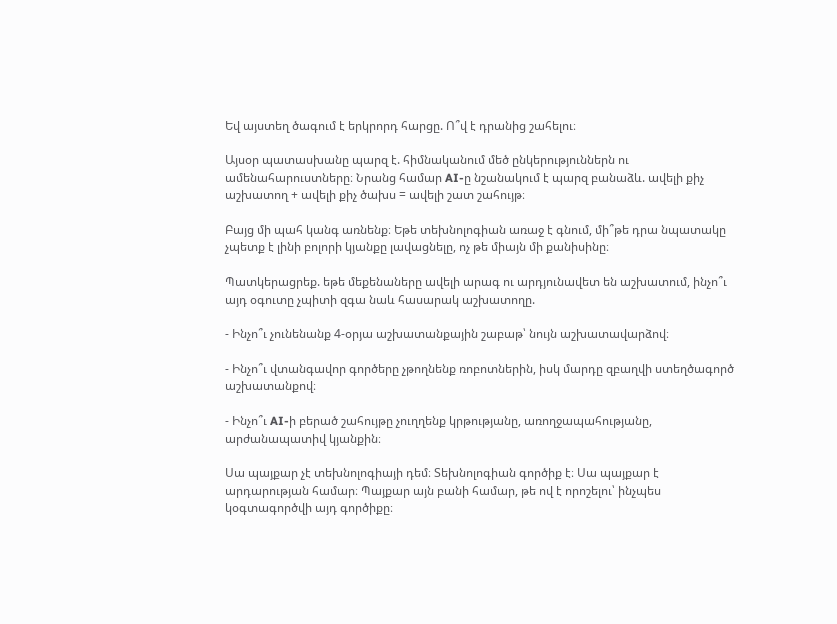Եվ այստեղ ծագում է երկրորդ հարցը. Ո՞վ է դրանից շահելու։

Այսօր պատասխանը պարզ է. հիմնականում մեծ ընկերություններն ու ամենահարուստները։ Նրանց համար AI-ը նշանակում է պարզ բանաձև. ավելի քիչ աշխատող + ավելի քիչ ծախս = ավելի շատ շահույթ։

Բայց մի պահ կանգ առնենք։ Եթե տեխնոլոգիան առաջ է գնում, մի՞թե դրա նպատակը չպետք է լինի բոլորի կյանքը լավացնելը, ոչ թե միայն մի քանիսինը։

Պատկերացրեք. եթե մեքենաները ավելի արագ ու արդյունավետ են աշխատում, ինչո՞ւ այդ օգուտը չպիտի զգա նաև հասարակ աշխատողը.

- Ինչո՞ւ չունենանք 4-օրյա աշխատանքային շաբաթ՝ նույն աշխատավարձով։

- Ինչո՞ւ վտանգավոր գործերը չթողնենք ռոբոտներին, իսկ մարդը զբաղվի ստեղծագործ աշխատանքով։

- Ինչո՞ւ AI-ի բերած շահույթը չուղղենք կրթությանը, առողջապահությանը, արժանապատիվ կյանքին։

Սա պայքար չէ տեխնոլոգիայի դեմ։ Տեխնոլոգիան գործիք է։ Սա պայքար է արդարության համար։ Պայքար այն բանի համար, թե ով է որոշելու՝ ինչպես կօգտագործվի այդ գործիքը։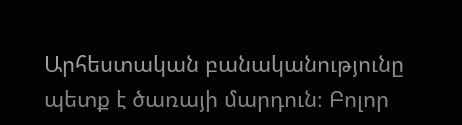Արհեստական բանականությունը պետք է ծառայի մարդուն։ Բոլոր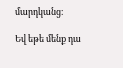մարդկանց։

Եվ եթե մենք դա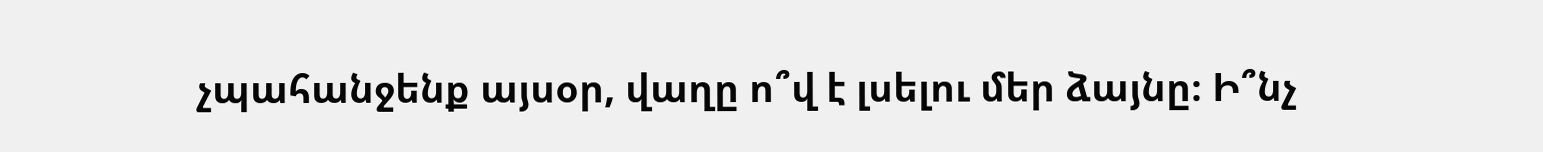չպահանջենք այսօր, վաղը ո՞վ է լսելու մեր ձայնը։ Ի՞նչ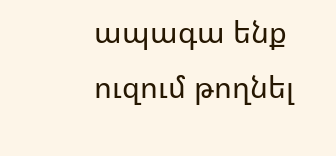ապագա ենք ուզում թողնել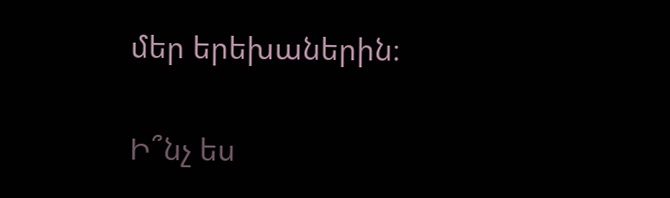մեր երեխաներին։

Ի՞նչ ես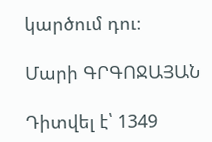կարծում դու։

Մարի ԳՐԳՈՋԱՅԱՆ

Դիտվել է՝ 1349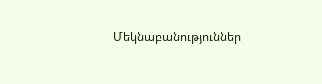Մեկնաբանություններ